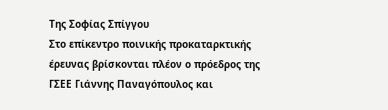Της Σοφίας Σπίγγου
Στο επίκεντρο ποινικής προκαταρκτικής έρευνας βρίσκονται πλέον ο πρόεδρος της ΓΣΕΕ Γιάννης Παναγόπουλος και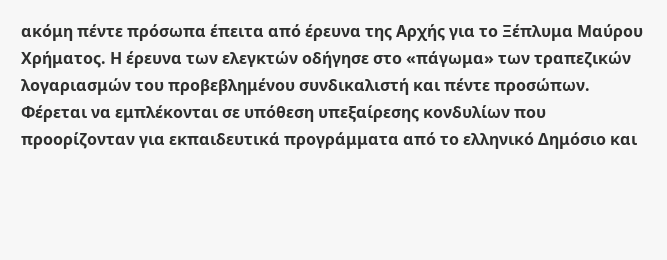ακόμη πέντε πρόσωπα έπειτα από έρευνα της Αρχής για το Ξέπλυμα Μαύρου Χρήματος. Η έρευνα των ελεγκτών οδήγησε στο «πάγωμα» των τραπεζικών λογαριασμών του προβεβλημένου συνδικαλιστή και πέντε προσώπων. Φέρεται να εμπλέκονται σε υπόθεση υπεξαίρεσης κονδυλίων που προορίζονταν για εκπαιδευτικά προγράμματα από το ελληνικό Δημόσιο και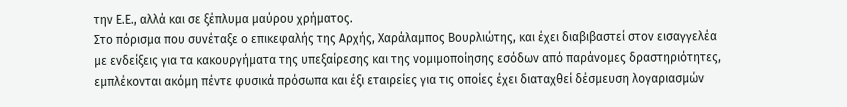την Ε.Ε., αλλά και σε ξέπλυμα μαύρου χρήματος.
Στο πόρισμα που συνέταξε ο επικεφαλής της Αρχής, Χαράλαμπος Βουρλιώτης, και έχει διαβιβαστεί στον εισαγγελέα με ενδείξεις για τα κακουργήματα της υπεξαίρεσης και της νομιμοποίησης εσόδων από παράνομες δραστηριότητες, εμπλέκονται ακόμη πέντε φυσικά πρόσωπα και έξι εταιρείες για τις οποίες έχει διαταχθεί δέσμευση λογαριασμών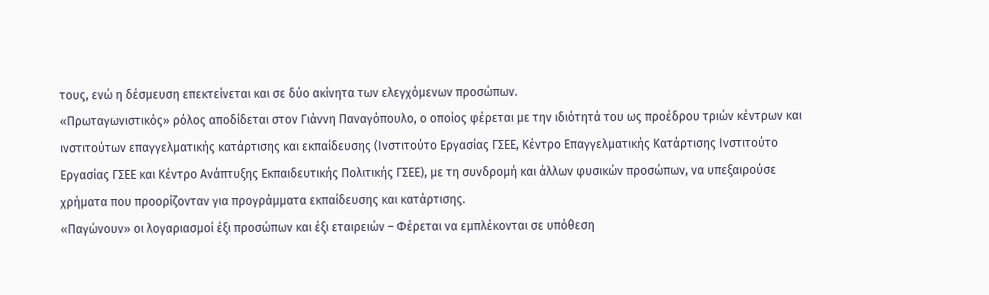τους, ενώ η δέσμευση επεκτείνεται και σε δύο ακίνητα των ελεγχόμενων προσώπων.
«Πρωταγωνιστικός» ρόλος αποδίδεται στον Γιάννη Παναγόπουλο, ο οποίος φέρεται με την ιδιότητά του ως προέδρου τριών κέντρων και ινστιτούτων επαγγελματικής κατάρτισης και εκπαίδευσης (Ινστιτούτο Εργασίας ΓΣΕΕ, Κέντρο Επαγγελματικής Κατάρτισης Ινστιτούτο Εργασίας ΓΣΕΕ και Κέντρο Ανάπτυξης Εκπαιδευτικής Πολιτικής ΓΣΕΕ), με τη συνδρομή και άλλων φυσικών προσώπων, να υπεξαιρούσε χρήματα που προορίζονταν για προγράμματα εκπαίδευσης και κατάρτισης.
«Παγώνουν» οι λογαριασμοί έξι προσώπων και έξι εταιρειών – Φέρεται να εμπλέκονται σε υπόθεση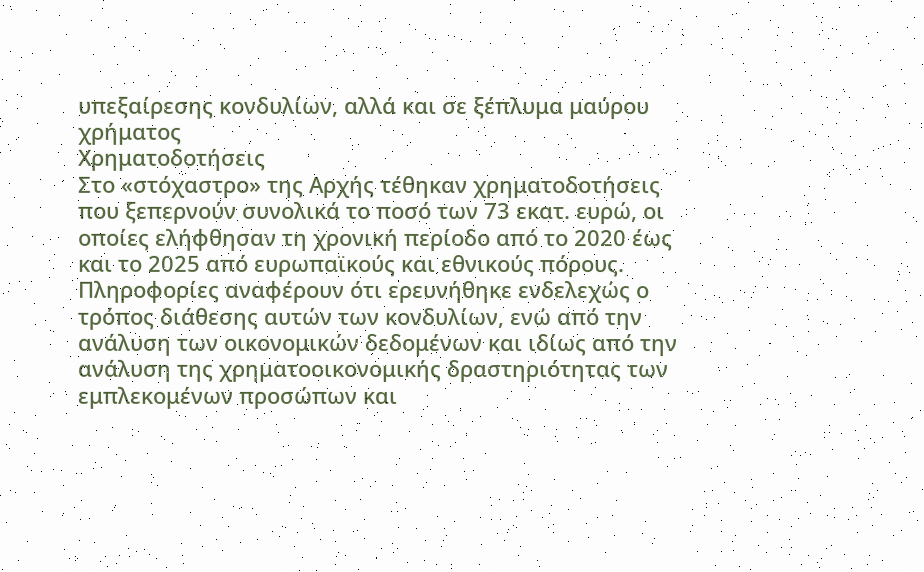υπεξαίρεσης κονδυλίων, αλλά και σε ξέπλυμα μαύρου χρήματος
Χρηματοδοτήσεις
Στο «στόχαστρο» της Αρχής τέθηκαν χρηματοδοτήσεις που ξεπερνούν συνολικά το ποσό των 73 εκατ. ευρώ, οι οποίες ελήφθησαν τη χρονική περίοδο από το 2020 έως και το 2025 από ευρωπαϊκούς και εθνικούς πόρους. Πληροφορίες αναφέρουν ότι ερευνήθηκε ενδελεχώς ο τρόπος διάθεσης αυτών των κονδυλίων, ενώ από την ανάλυση των οικονομικών δεδομένων και ιδίως από την ανάλυση της χρηματοοικονομικής δραστηριότητας των εμπλεκομένων προσώπων και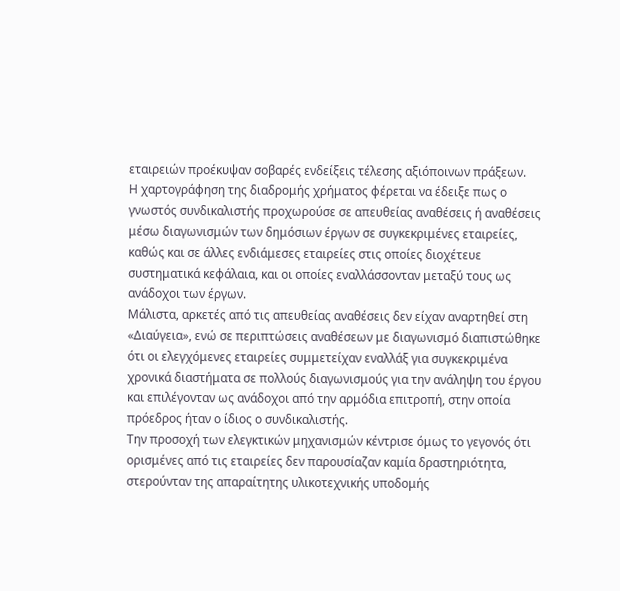εταιρειών προέκυψαν σοβαρές ενδείξεις τέλεσης αξιόποινων πράξεων.
Η χαρτογράφηση της διαδρομής χρήματος φέρεται να έδειξε πως ο γνωστός συνδικαλιστής προχωρούσε σε απευθείας αναθέσεις ή αναθέσεις μέσω διαγωνισμών των δημόσιων έργων σε συγκεκριμένες εταιρείες, καθώς και σε άλλες ενδιάμεσες εταιρείες στις οποίες διοχέτευε συστηματικά κεφάλαια, και οι οποίες εναλλάσσονταν μεταξύ τους ως ανάδοχοι των έργων.
Μάλιστα, αρκετές από τις απευθείας αναθέσεις δεν είχαν αναρτηθεί στη «Διαύγεια», ενώ σε περιπτώσεις αναθέσεων με διαγωνισμό διαπιστώθηκε ότι οι ελεγχόμενες εταιρείες συμμετείχαν εναλλάξ για συγκεκριμένα χρονικά διαστήματα σε πολλούς διαγωνισμούς για την ανάληψη του έργου και επιλέγονταν ως ανάδοχοι από την αρμόδια επιτροπή, στην οποία πρόεδρος ήταν ο ίδιος ο συνδικαλιστής.
Την προσοχή των ελεγκτικών μηχανισμών κέντρισε όμως το γεγονός ότι ορισμένες από τις εταιρείες δεν παρουσίαζαν καμία δραστηριότητα, στερούνταν της απαραίτητης υλικοτεχνικής υποδομής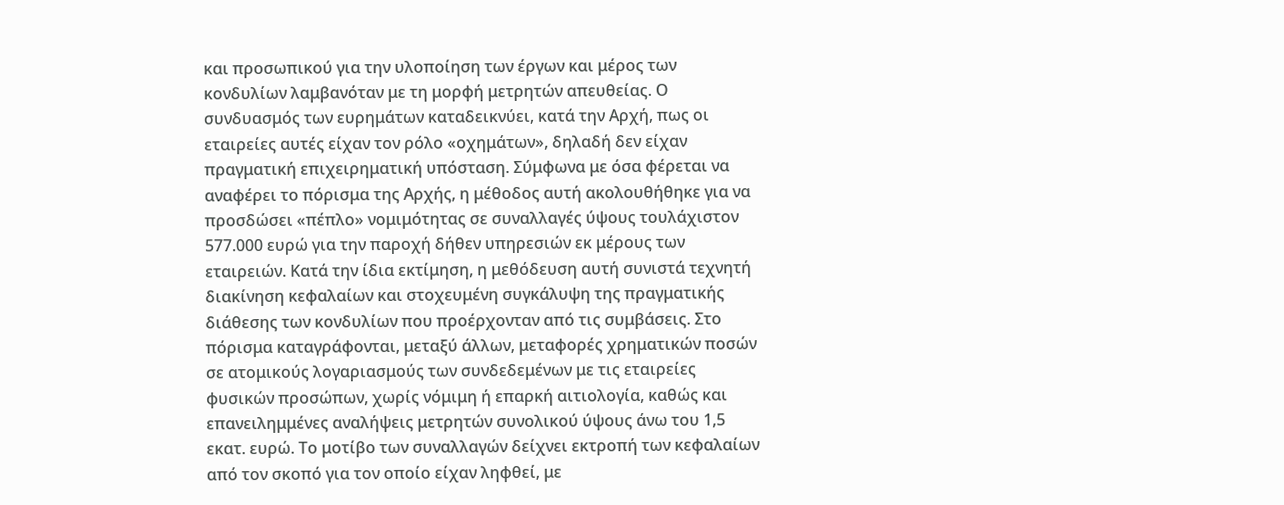και προσωπικού για την υλοποίηση των έργων και μέρος των κονδυλίων λαμβανόταν με τη μορφή μετρητών απευθείας. Ο συνδυασμός των ευρημάτων καταδεικνύει, κατά την Αρχή, πως οι εταιρείες αυτές είχαν τον ρόλο «οχημάτων», δηλαδή δεν είχαν πραγματική επιχειρηματική υπόσταση. Σύμφωνα με όσα φέρεται να αναφέρει το πόρισμα της Αρχής, η μέθοδος αυτή ακολουθήθηκε για να προσδώσει «πέπλο» νομιμότητας σε συναλλαγές ύψους τουλάχιστον 577.000 ευρώ για την παροχή δήθεν υπηρεσιών εκ μέρους των εταιρειών. Κατά την ίδια εκτίμηση, η μεθόδευση αυτή συνιστά τεχνητή διακίνηση κεφαλαίων και στοχευμένη συγκάλυψη της πραγματικής διάθεσης των κονδυλίων που προέρχονταν από τις συμβάσεις. Στο πόρισμα καταγράφονται, μεταξύ άλλων, μεταφορές χρηματικών ποσών σε ατομικούς λογαριασμούς των συνδεδεμένων με τις εταιρείες φυσικών προσώπων, χωρίς νόμιμη ή επαρκή αιτιολογία, καθώς και επανειλημμένες αναλήψεις μετρητών συνολικού ύψους άνω του 1,5 εκατ. ευρώ. Το μοτίβο των συναλλαγών δείχνει εκτροπή των κεφαλαίων από τον σκοπό για τον οποίο είχαν ληφθεί, με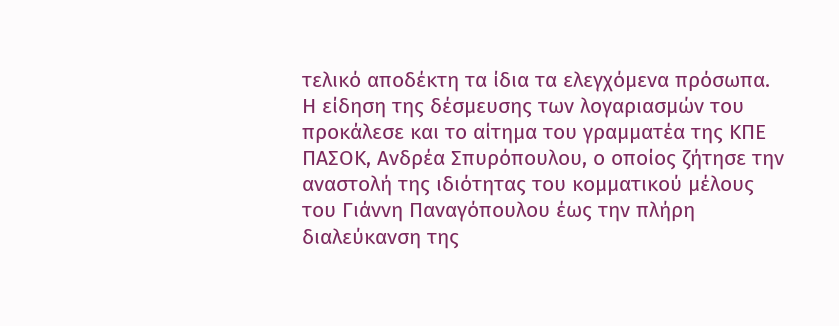τελικό αποδέκτη τα ίδια τα ελεγχόμενα πρόσωπα.
Η είδηση της δέσμευσης των λογαριασμών του προκάλεσε και το αίτημα του γραμματέα της ΚΠΕ ΠΑΣΟΚ, Ανδρέα Σπυρόπουλου, ο οποίος ζήτησε την αναστολή της ιδιότητας του κομματικού μέλους του Γιάννη Παναγόπουλου έως την πλήρη διαλεύκανση της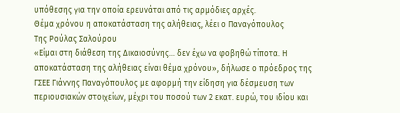υπόθεσης για την οποία ερευνάται από τις αρμόδιες αρχές.
Θέμα χρόνου η αποκατάσταση της αλήθειας, λέει ο Παναγόπουλος
Της Ρούλας Σαλούρου
«Είμαι στη διάθεση της Δικαιοσύνης… δεν έχω να φοβηθώ τίποτα. Η αποκατάσταση της αλήθειας είναι θέμα χρόνου», δήλωσε ο πρόεδρος της ΓΣΕΕ Γιάννης Παναγόπουλος με αφορμή την είδηση για δέσμευση των περιουσιακών στοιχείων, μέχρι του ποσού των 2 εκατ. ευρώ, του ιδίου και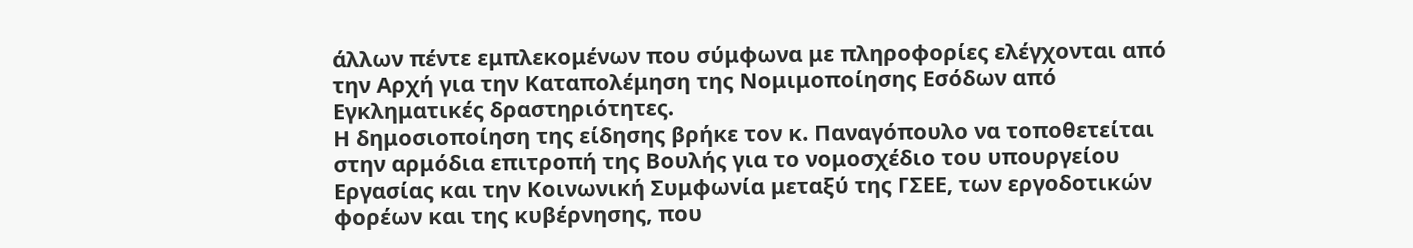άλλων πέντε εμπλεκομένων που σύμφωνα με πληροφορίες ελέγχονται από την Αρχή για την Καταπολέμηση της Νομιμοποίησης Εσόδων από Εγκληματικές δραστηριότητες.
Η δημοσιοποίηση της είδησης βρήκε τον κ. Παναγόπουλο να τοποθετείται στην αρμόδια επιτροπή της Βουλής για το νομοσχέδιο του υπουργείου Εργασίας και την Κοινωνική Συμφωνία μεταξύ της ΓΣΕΕ, των εργοδοτικών φορέων και της κυβέρνησης, που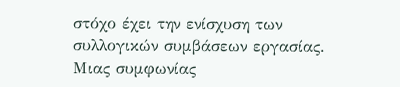στόχο έχει την ενίσχυση των συλλογικών συμβάσεων εργασίας. Μιας συμφωνίας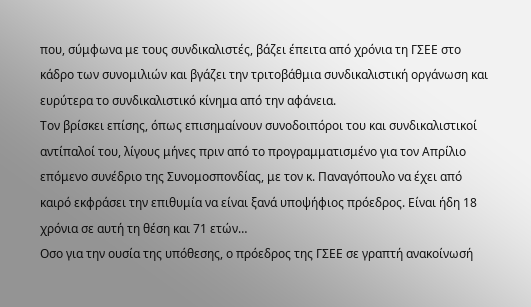που, σύμφωνα με τους συνδικαλιστές, βάζει έπειτα από χρόνια τη ΓΣΕΕ στο κάδρο των συνομιλιών και βγάζει την τριτοβάθμια συνδικαλιστική οργάνωση και ευρύτερα το συνδικαλιστικό κίνημα από την αφάνεια.
Τον βρίσκει επίσης, όπως επισημαίνουν συνοδοιπόροι του και συνδικαλιστικοί αντίπαλοί του, λίγους μήνες πριν από το προγραμματισμένο για τον Απρίλιο επόμενο συνέδριο της Συνομοσπονδίας, με τον κ. Παναγόπουλο να έχει από καιρό εκφράσει την επιθυμία να είναι ξανά υποψήφιος πρόεδρος. Είναι ήδη 18 χρόνια σε αυτή τη θέση και 71 ετών…
Οσο για την ουσία της υπόθεσης, ο πρόεδρος της ΓΣΕΕ σε γραπτή ανακοίνωσή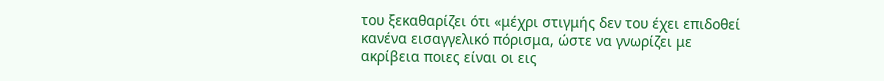του ξεκαθαρίζει ότι «μέχρι στιγμής δεν του έχει επιδοθεί κανένα εισαγγελικό πόρισμα, ώστε να γνωρίζει με ακρίβεια ποιες είναι οι εις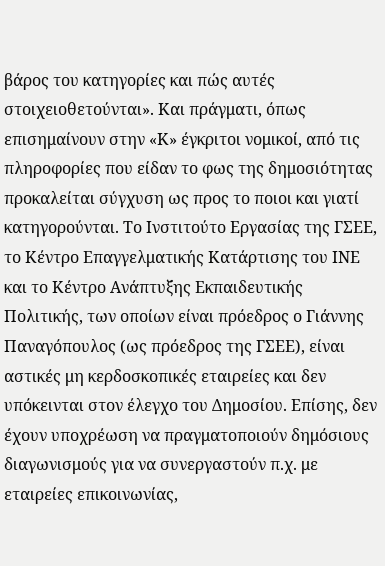βάρος του κατηγορίες και πώς αυτές στοιχειοθετούνται». Και πράγματι, όπως επισημαίνουν στην «Κ» έγκριτοι νομικοί, από τις πληροφορίες που είδαν το φως της δημοσιότητας προκαλείται σύγχυση ως προς το ποιοι και γιατί κατηγορούνται. Το Ινστιτούτο Εργασίας της ΓΣΕΕ, το Κέντρο Επαγγελματικής Κατάρτισης του ΙΝΕ και το Κέντρο Ανάπτυξης Εκπαιδευτικής Πολιτικής, των οποίων είναι πρόεδρος ο Γιάννης Παναγόπουλος (ως πρόεδρος της ΓΣΕΕ), είναι αστικές μη κερδοσκοπικές εταιρείες και δεν υπόκεινται στον έλεγχο του Δημοσίου. Επίσης, δεν έχουν υποχρέωση να πραγματοποιούν δημόσιους διαγωνισμούς για να συνεργαστούν π.χ. με εταιρείες επικοινωνίας,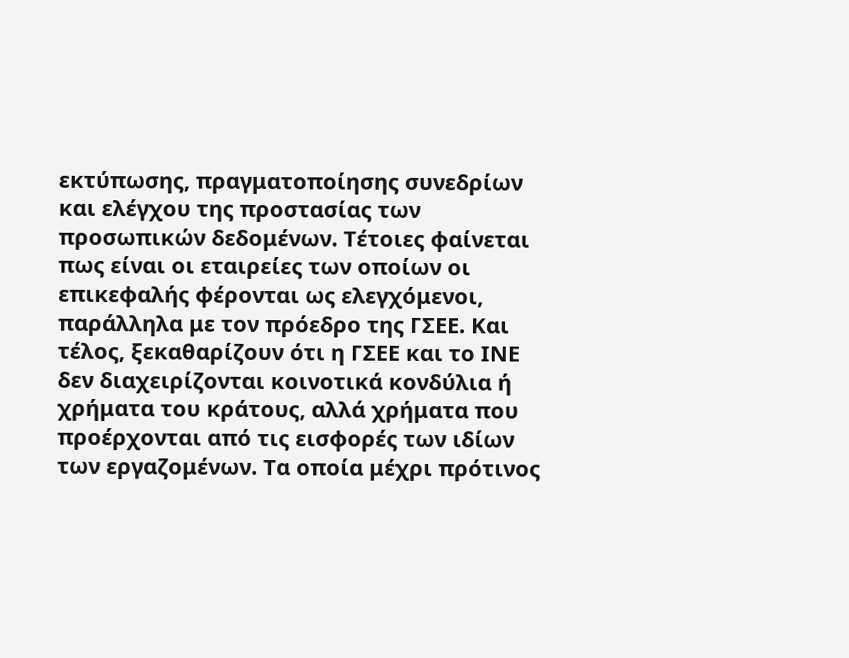εκτύπωσης, πραγματοποίησης συνεδρίων και ελέγχου της προστασίας των προσωπικών δεδομένων. Τέτοιες φαίνεται πως είναι οι εταιρείες των οποίων οι επικεφαλής φέρονται ως ελεγχόμενοι, παράλληλα με τον πρόεδρο της ΓΣΕΕ. Και τέλος, ξεκαθαρίζουν ότι η ΓΣΕΕ και το ΙΝΕ δεν διαχειρίζονται κοινοτικά κονδύλια ή χρήματα του κράτους, αλλά χρήματα που προέρχονται από τις εισφορές των ιδίων των εργαζομένων. Τα οποία μέχρι πρότινος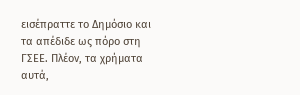εισέπραττε το Δημόσιο και τα απέδιδε ως πόρο στη ΓΣΕΕ. Πλέον, τα χρήματα αυτά,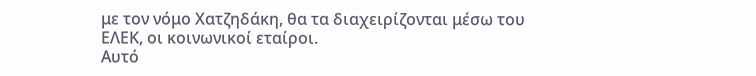με τον νόμο Χατζηδάκη, θα τα διαχειρίζονται μέσω του ΕΛΕΚ, οι κοινωνικοί εταίροι.
Αυτό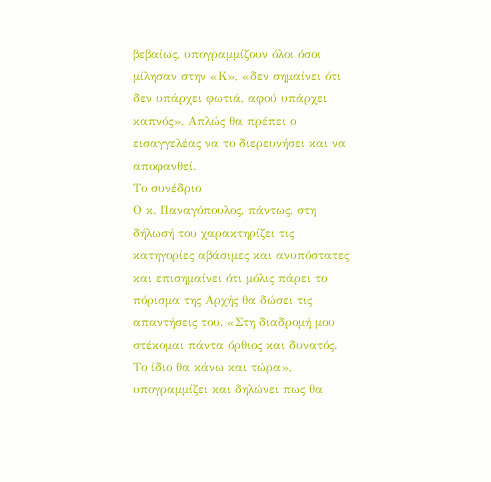βεβαίως, υπογραμμίζουν όλοι όσοι μίλησαν στην «Κ», «δεν σημαίνει ότι δεν υπάρχει φωτιά, αφού υπάρχει καπνός». Απλώς θα πρέπει ο εισαγγελέας να το διερευνήσει και να αποφανθεί.
Το συνέδριο
Ο κ. Παναγόπουλος, πάντως, στη δήλωσή του χαρακτηρίζει τις κατηγορίες αβάσιμες και ανυπόστατες και επισημαίνει ότι μόλις πάρει το πόρισμα της Αρχής θα δώσει τις απαντήσεις του. «Στη διαδρομή μου στέκομαι πάντα όρθιος και δυνατός. Το ίδιο θα κάνω και τώρα», υπογραμμίζει και δηλώνει πως θα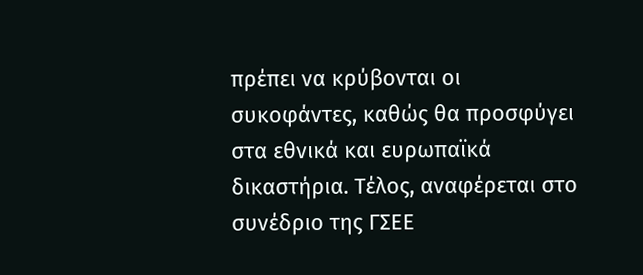πρέπει να κρύβονται οι συκοφάντες, καθώς θα προσφύγει στα εθνικά και ευρωπαϊκά δικαστήρια. Τέλος, αναφέρεται στο συνέδριο της ΓΣΕΕ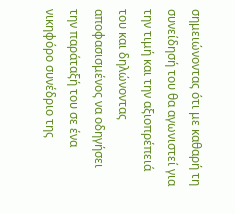σημειώνοντας ότι με καθαρή τη συνείδησή του θα αγωνιστεί για την τιμή και την αξιοπρέπειά του και δηλώνοντας αποφασισμένος να οδηγήσει την παράταξή του σε ένα νικηφόρο συνέδριο της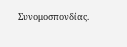Συνομοσπονδίας.